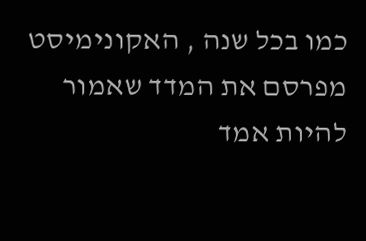כמו בכל שנה , האקונימיסט מפרסם את המדד שאמור להיות אמד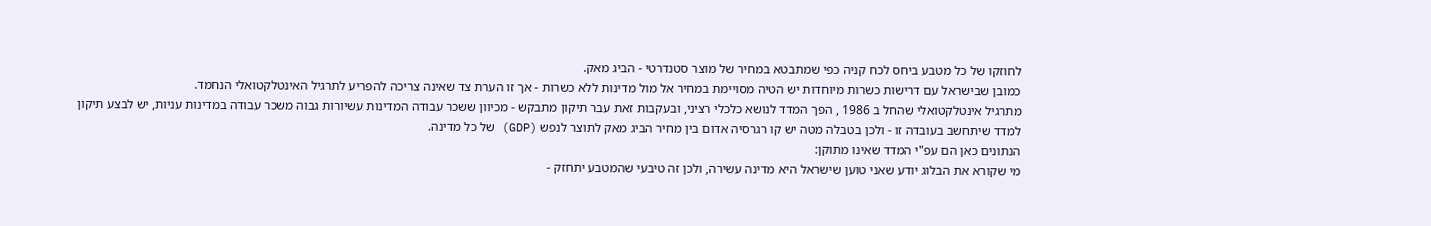לחוזקו של כל מטבע ביחס לכח קניה כפי שמתבטא במחיר של מוצר סטנדרטי - הביג מאק.
כמובן שבישראל עם דרישות כשרות מיוחדות יש הטיה מסויימת במחיר אל מול מדינות ללא כשרות - אך זו הערת צד שאינה צריכה להפריע לתרגיל האינטלקטואלי הנחמד.
מתרגיל אינטלקטואלי שהחל ב 1986 , הפך המדד לנושא כלכלי רציני, ובעקבות זאת עבר תיקון מתבקש - מכיוון ששכר עבודה המדינות עשיורות גבוה משכר עבודה במדינות עניות, יש לבצע תיקון למדד שיתחשב בעובדה זו - ולכן בטבלה מטה יש קו רגרסיה אדום בין מחיר הביג מאק לתוצר לנפש (GDP) של כל מדינה.
הנתונים כאן הם עפ"י המדד שאינו מתוקן:
מי שקורא את הבלוג יודע שאני טוען שישראל היא מדינה עשירה, ולכן זה טיבעי שהמטבע יתחזק -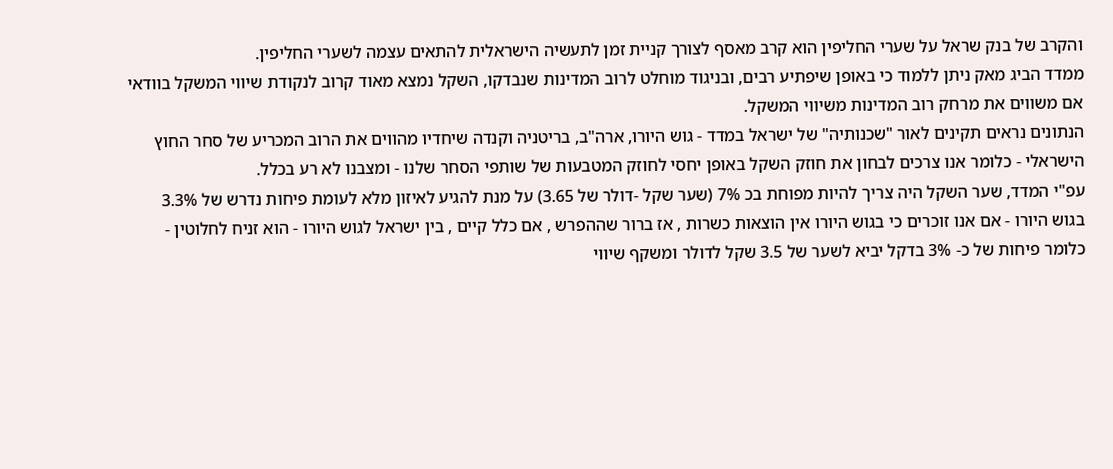והקרב של בנק שראל על שערי החליפין הוא קרב מאסף לצורך קניית זמן לתעשיה הישראלית להתאים עצמה לשערי החליפין.
ממדד הביג מאק ניתן ללמוד כי באופן שיפתיע רבים, ובניגוד מוחלט לרוב המדינות שנבדקו, השקל נמצא מאוד קרוב לנקודת שיווי המשקל בוודאי אם משווים את מרחק רוב המדינות משיווי המשקל.
הנתונים נראים תקינים לאור "שכנותיה" של ישראל במדד - גוש היורו, ארה"ב, בריטניה וקנדה שיחדיו מהווים את הרוב המכריע של סחר החוץ הישראלי - כלומר אנו צרכים לבחון את חוזק השקל באופן יחסי לחוזק המטבעות של שותפי הסחר שלנו - ומצבנו לא רע בכלל.
עפ"י המדד, שער השקל היה צריך להיות מפוחת בכ 7% (שער שקל -דולר של 3.65) על מנת להגיע לאיזון מלא לעומת פיחות נדרש של 3.3% בגוש היורו - אם אנו זוכרים כי בגוש היורו אין הוצאות כשרות , אז ברור שההפרש , אם כלל קיים , בין ישראל לגוש היורו - הוא זניח לחלוטין - כלומר פיחות של כ- 3% בדקל יביא לשער של 3.5 שקל לדולר ומשקף שיווי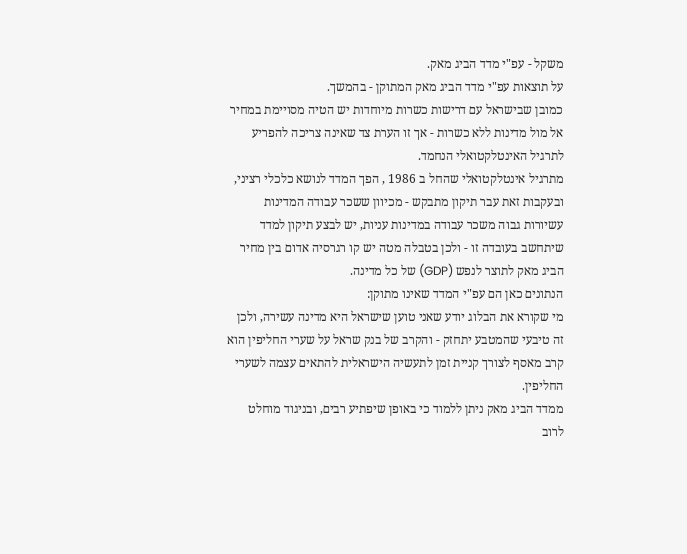משקל - עפ"י מדד הביג מאק.
על תוצאות עפ"י מדד הביג מאק המתוקן - בהמשך.
כמובן שבישראל עם דרישות כשרות מיוחדות יש הטיה מסויימת במחיר אל מול מדינות ללא כשרות - אך זו הערת צד שאינה צריכה להפריע לתרגיל האינטלקטואלי הנחמד.
מתרגיל אינטלקטואלי שהחל ב 1986 , הפך המדד לנושא כלכלי רציני, ובעקבות זאת עבר תיקון מתבקש - מכיוון ששכר עבודה המדינות עשיורות גבוה משכר עבודה במדינות עניות, יש לבצע תיקון למדד שיתחשב בעובדה זו - ולכן בטבלה מטה יש קו רגרסיה אדום בין מחיר הביג מאק לתוצר לנפש (GDP) של כל מדינה.
הנתונים כאן הם עפ"י המדד שאינו מתוקן:
מי שקורא את הבלוג יודע שאני טוען שישראל היא מדינה עשירה, ולכן זה טיבעי שהמטבע יתחזק - והקרב של בנק שראל על שערי החליפין הוא קרב מאסף לצורך קניית זמן לתעשיה הישראלית להתאים עצמה לשערי החליפין.
ממדד הביג מאק ניתן ללמוד כי באופן שיפתיע רבים, ובניגוד מוחלט לרוב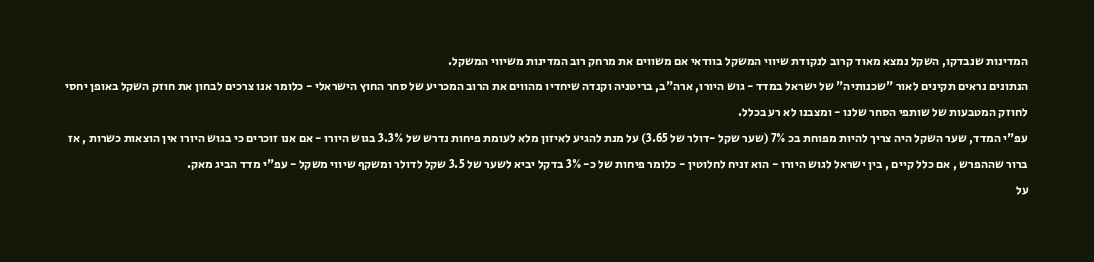המדינות שנבדקו, השקל נמצא מאוד קרוב לנקודת שיווי המשקל בוודאי אם משווים את מרחק רוב המדינות משיווי המשקל.
הנתונים נראים תקינים לאור "שכנותיה" של ישראל במדד - גוש היורו, ארה"ב, בריטניה וקנדה שיחדיו מהווים את הרוב המכריע של סחר החוץ הישראלי - כלומר אנו צרכים לבחון את חוזק השקל באופן יחסי לחוזק המטבעות של שותפי הסחר שלנו - ומצבנו לא רע בכלל.
עפ"י המדד, שער השקל היה צריך להיות מפוחת בכ 7% (שער שקל -דולר של 3.65) על מנת להגיע לאיזון מלא לעומת פיחות נדרש של 3.3% בגוש היורו - אם אנו זוכרים כי בגוש היורו אין הוצאות כשרות , אז ברור שההפרש , אם כלל קיים , בין ישראל לגוש היורו - הוא זניח לחלוטין - כלומר פיחות של כ- 3% בדקל יביא לשער של 3.5 שקל לדולר ומשקף שיווי משקל - עפ"י מדד הביג מאק.
על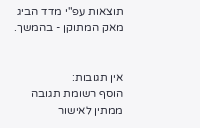תוצאות עפ"י מדד הביג מאק המתוקן - בהמשך.


אין תגובות:
הוסף רשומת תגובה
ממתין לאישור